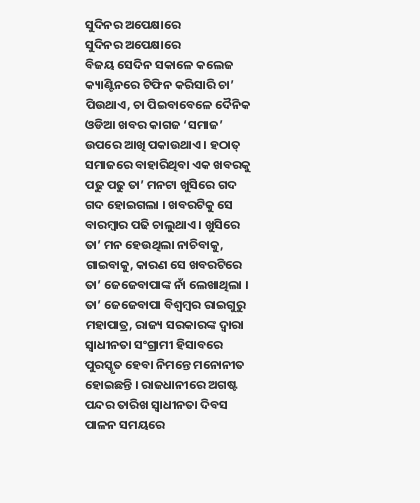ସୁଦିନର ଅପେକ୍ଷାରେ
ସୁଦିନର ଅପେକ୍ଷାରେ
ବିଜୟ ସେଦିନ ସକାଳେ କଲେଜ କ୍ୟାଣ୍ଟିନରେ ଟିଫିନ କରିସାରି ଚା’ ପିଉଥାଏ, ଚା ପିଇବାବେଳେ ଦୈନିକ ଓଡିଆ ଖବର କାଗଜ ‘ସମାଜ’ ଉପରେ ଆଖି ପକାଉଥାଏ । ହଠାତ୍ ସମାଜରେ ବାହାରିଥିବା ଏକ ଖବରକୁ ପଢୁ ପଢୁ ତା’ ମନଟା ଖୁସିରେ ଗଦ ଗଦ ହୋଇଗଲା । ଖବରଟିକୁ ସେ ବାରମ୍ବାର ପଢି ଚାଲୁଥାଏ । ଖୁସିରେ ତା’ ମନ ହେଉଥିଲା ନାଚିବାକୁ, ଗାଇବାକୁ, କାରଣ ସେ ଖବରଟିରେ ତା’ ଜେଜେବାପାଙ୍କ ନାଁ ଲେଖାଥିଲା । ତା’ ଜେଜେବାପା ବିଶ୍ଵମ୍ବର ରାଇଗୁରୁ ମହାପାତ୍ର, ରାଜ୍ୟ ସରକାରଙ୍କ ଦ୍ଵାରା ସ୍ଵାଧୀନତା ସଂଗ୍ରାମୀ ହିସାବରେ ପୁରସ୍କୃତ ହେବା ନିମନ୍ତେ ମନୋନୀତ ହୋଇଛନ୍ତି । ରାଜଧାନୀରେ ଅଗଷ୍ଟ ପନ୍ଦର ତାରିଖ ସ୍ଵାଧୀନତା ଦିବସ ପାଳନ ସମୟରେ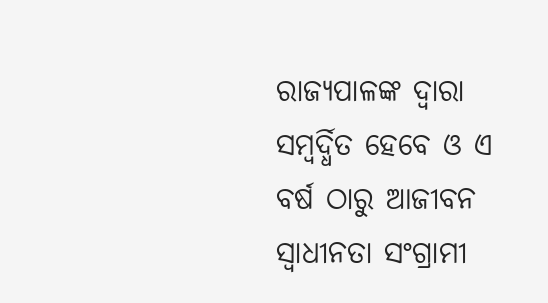ରାଜ୍ୟପାଳଙ୍କ ଦ୍ଵାରା ସମ୍ବର୍ଦ୍ଧିତ ହେବେ ଓ ଏ ବର୍ଷ ଠାରୁ ଆଜୀବନ ସ୍ଵାଧୀନତା ସଂଗ୍ରାମୀ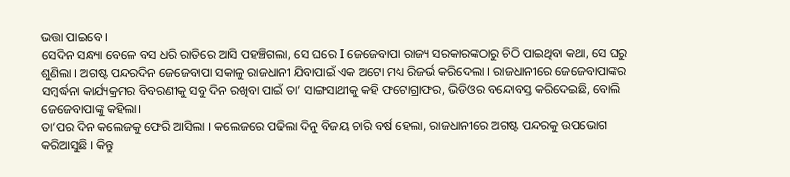ଭତ୍ତା ପାଇବେ ।
ସେଦିନ ସନ୍ଧ୍ୟା ବେଳେ ବସ ଧରି ରାତିରେ ଆସି ପହଞ୍ଚିଗଲା, ସେ ଘରେ I ଜେଜେବାପା ରାଜ୍ୟ ସରକାରଙ୍କଠାରୁ ଚିଠି ପାଇଥିବା କଥା, ସେ ଘରୁ ଶୁଣିଲା । ଅଗଷ୍ଟ ପନ୍ଦରଦିନ ଜେଜେବାପା ସକାଳୁ ରାଜଧାନୀ ଯିବାପାଇଁ ଏକ ଅଟୋ ମଧ୍ୟ ରିଜର୍ଭ କରିଦେଲା । ରାଜଧାନୀରେ ଜେଜେବାପାଙ୍କର ସମ୍ବର୍ଦ୍ଧନା କାର୍ଯ୍ୟକ୍ରମର ବିବରଣୀକୁ ସବୁ ଦିନ ରଖିବା ପାଇଁ ତା’ ସାଙ୍ଗସାଥୀକୁ କହି ଫଟୋଗ୍ରାଫର, ଭିଡିଓର ବନ୍ଦୋବସ୍ତ କରିଦେଇଛି, ବୋଲି ଜେଜେବାପାଙ୍କୁ କହିଲା।
ତା’ପର ଦିନ କଲେଜକୁ ଫେରି ଆସିଲା । କଲେଜରେ ପଢିଲା ଦିନୁ ବିଜୟ ଚାରି ବର୍ଷ ହେଲା, ରାଜଧାନୀରେ ଅଗଷ୍ଟ ପନ୍ଦରକୁ ଉପଭୋଗ କରିଆସୁଛି । କିନ୍ତୁ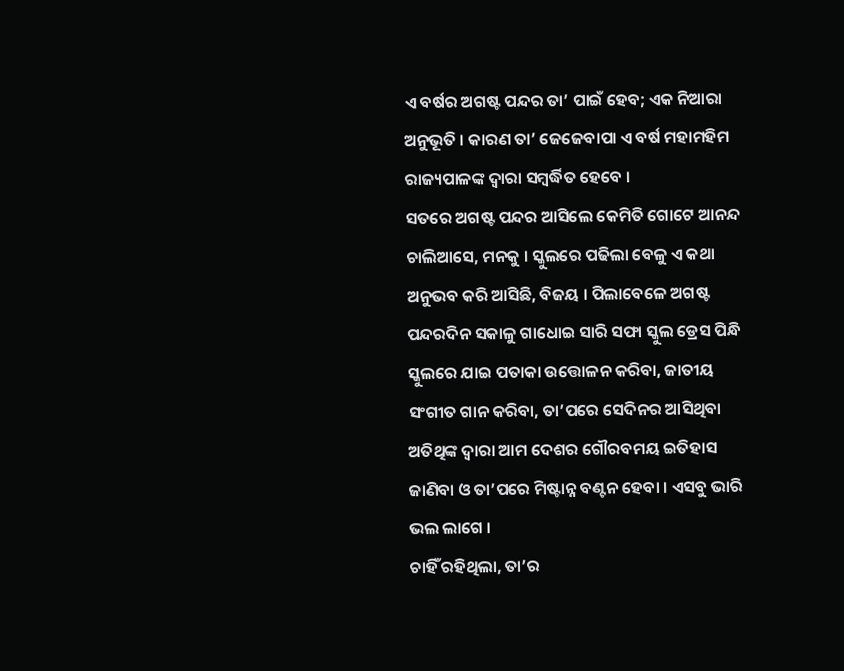ଏ ବର୍ଷର ଅଗଷ୍ଟ ପନ୍ଦର ତା’ ପାଇଁ ହେବ; ଏକ ନିଆରା ଅନୁଭୂତି । କାରଣ ତା’ ଜେଜେବାପା ଏ ବର୍ଷ ମହାମହିମ ରାଜ୍ୟପାଳଙ୍କ ଦ୍ଵାରା ସମ୍ବର୍ଦ୍ଧିତ ହେବେ ।
ସତରେ ଅଗଷ୍ଟ ପନ୍ଦର ଆସିଲେ କେମିତି ଗୋଟେ ଆନନ୍ଦ ଚାଲିଆସେ, ମନକୁ । ସ୍କୁଲରେ ପଢିଲା ବେଳୁ ଏ କଥା ଅନୁଭବ କରି ଆସିଛି, ବିଜୟ । ପିଲାବେଳେ ଅଗଷ୍ଟ ପନ୍ଦରଦିନ ସକାଳୁ ଗାଧୋଇ ସାରି ସଫା ସ୍କୁଲ ଡ୍ରେସ ପିନ୍ଧି ସ୍କୁଲରେ ଯାଇ ପତାକା ଉତ୍ତୋଳନ କରିବା, ଜାତୀୟ ସଂଗୀତ ଗାନ କରିବା, ତା’ପରେ ସେଦିନର ଆସିଥିବା ଅତିଥିଙ୍କ ଦ୍ଵାରା ଆମ ଦେଶର ଗୌରବମୟ ଇତିହାସ ଜାଣିବା ଓ ତା’ପରେ ମିଷ୍ଟାନ୍ନ ବଣ୍ଟନ ହେବା । ଏସବୁ ଭାରି ଭଲ ଲାଗେ ।
ଚାହିଁ ରହିଥିଲା, ତା’ର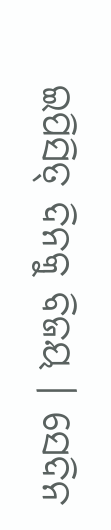ଇପିସିତ୍ ଦିନକୁ ବିଜୟ । ସେଦିନ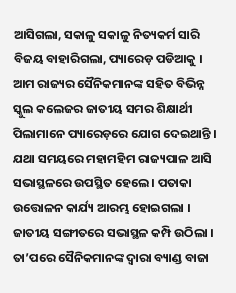ଆସିଗଲା, ସକାଳୁ ସକାଳୁ ନିତ୍ୟକର୍ମ ସାରି ବିଜୟ ବାହାରିଗଲା, ପ୍ୟାରେଡ଼ ପଡିଆକୁ । ଆମ ରାଜ୍ୟର ସୈନିକମାନଙ୍କ ସହିତ ବିଭିନ୍ନ ସ୍କୁଲ କଲେଜର ଜାତୀୟ ସମର ଶିକ୍ଷାର୍ଥୀ ପିଲାମାନେ ପ୍ୟାରେଡ଼ରେ ଯୋଗ ଦେଇଥାନ୍ତି । ଯଥା ସମୟରେ ମହାମହିମ ରାଜ୍ୟପାଳ ଆସି ସଭାସ୍ଥଳରେ ଉପସ୍ଥିତ ହେଲେ । ପତାକା ଉତ୍ତୋଳନ କାର୍ଯ୍ୟ ଆରମ୍ଭ ହୋଇଗଲା । ଜାତୀୟ ସଙ୍ଗୀତରେ ସଭାସ୍ଥଳ କମ୍ପି ଉଠିଲା । ତା’ପରେ ସୈନିକମାନଙ୍କ ଦ୍ଵାରା ବ୍ୟାଣ୍ଡ ବାଜା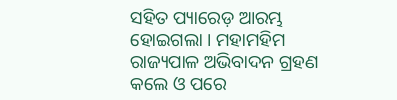ସହିତ ପ୍ୟାରେଡ଼ ଆରମ୍ଭ ହୋଇଗଲା । ମହାମହିମ ରାଜ୍ୟପାଳ ଅଭିବାଦନ ଗ୍ରହଣ କଲେ ଓ ପରେ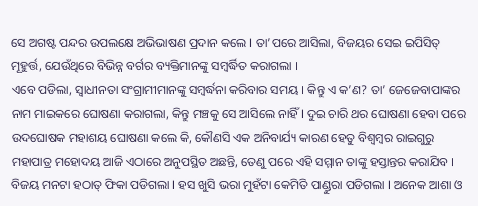ସେ ଅଗଷ୍ଟ ପନ୍ଦର ଉପଲକ୍ଷେ ଅଭିଭାଷଣ ପ୍ରଦାନ କଲେ I ତା’ପରେ ଆସିଲା, ବିଜୟର ସେଇ ଇପିସିତ୍ ମୂହୁର୍ତ୍ତ, ଯେଉଁଥିରେ ବିଭିନ୍ନ ବର୍ଗର ବ୍ୟକ୍ତିମାନଙ୍କୁ ସମ୍ବର୍ଦ୍ଧିତ କରାଗଲା ।
ଏବେ ପଡିଲା, ସ୍ଵାଧୀନତା ସଂଗ୍ରାମୀମାନଙ୍କୁ ସମ୍ବର୍ଦ୍ଧନା କରିବାର ସମୟ । କିନ୍ତୁ ଏ କ’ଣ? ତା’ ଜେଜେବାପାଙ୍କର ନାମ ମାଇକରେ ଘୋଷଣା କରାଗଲା, କିନ୍ତୁ ମଞ୍ଚକୁ ସେ ଆସିଲେ ନାହିଁ I ଦୁଇ ଚାରି ଥର ଘୋଷଣା ହେବା ପରେ ଉଦଘୋଷକ ମହାଶୟ ଘୋଷଣା କଲେ କି, କୌଣସି ଏକ ଅନିବାର୍ଯ୍ୟ କାରଣ ହେତୁ ବିଶ୍ଵମ୍ବର ରାଇଗୁରୁ ମହାପାତ୍ର ମହୋଦୟ ଆଜି ଏଠାରେ ଅନୁପସ୍ଥିତ ଅଛନ୍ତି, ତେଣୁ ପରେ ଏହି ସମ୍ମାନ ତାଙ୍କୁ ହସ୍ତାନ୍ତର କରାଯିବ ।
ବିଜୟ ମନଟା ହଠାତ୍ ଫିକା ପଡିଗଲା I ହସ ଖୁସି ଭରା ମୁହଁଟା କେମିତି ପାଣ୍ଡୁରା ପଡିଗଲା I ଅନେକ ଆଶା ଓ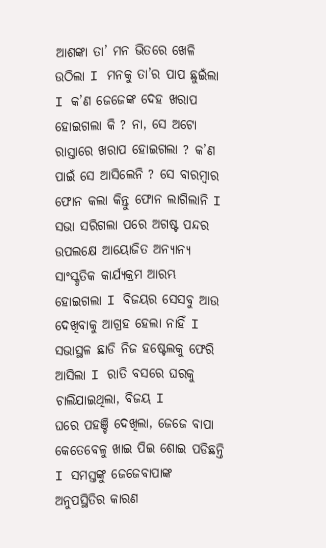ଆଶଙ୍କା ତା’ ମନ ଭିତରେ ଖେଳି ଉଠିଲା I ମନକୁ ତା’ର ପାପ ଛୁଇଁଲା I କ’ଣ ଜେଜେଙ୍କ ଦେହ ଖରାପ ହୋଇଗଲା କି ? ନା, ସେ ଅଟୋ ରାସ୍ତାରେ ଖରାପ ହୋଇଗଲା ? କ’ଣ ପାଇଁ ସେ ଆସିଲେନି ? ସେ ବାରମ୍ବାର ଫୋନ କଲା କିନ୍ତୁ ଫୋନ ଲାଗିଲାନି I
ସଭା ସରିଗଲା ପରେ ଅଗଷ୍ଟ ପନ୍ଦର ଉପଲକ୍ଷେ ଆୟୋଜିତ ଅନ୍ୟାନ୍ୟ ସାଂସ୍କୃତିକ କାର୍ଯ୍ୟକ୍ରମ ଆରମ୍ଭ ହୋଇଗଲା I ବିଜୟର ସେସବୁ ଆଉ ଦେଖିବାକୁ ଆଗ୍ରହ ହେଲା ନାହିଁ I ସଭାସ୍ଥଳ ଛାଡି ନିଜ ହଷ୍ଟେଲକୁ ଫେରି ଆସିଲା I ରାତି ବସରେ ଘରକୁ ଚାଲିଯାଇଥିଲା, ବିଜୟ I
ଘରେ ପହଞ୍ଚି ଦେଖିଲା, ଜେଜେ ବାପା କେତେବେଳୁ ଖାଇ ପିଇ ଶୋଇ ପଡିଛନ୍ତି I ସମସ୍ତଙ୍କୁ ଜେଜେବାପାଙ୍କ ଅନୁପସ୍ଥିତିର କାରଣ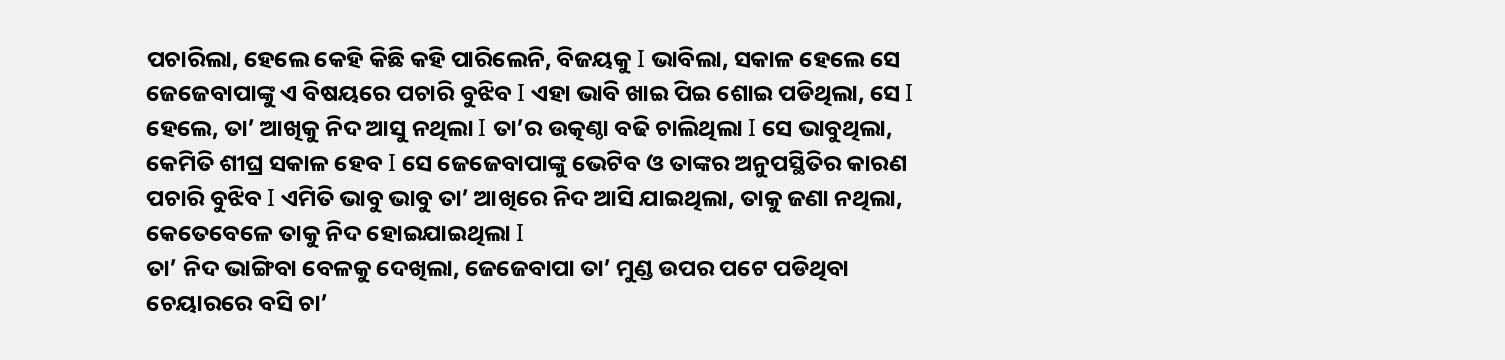ପଚାରିଲା, ହେଲେ କେହି କିଛି କହି ପାରିଲେନି, ବିଜୟକୁ I ଭାବିଲା, ସକାଳ ହେଲେ ସେ ଜେଜେବାପାଙ୍କୁ ଏ ବିଷୟରେ ପଚାରି ବୁଝିବ I ଏହା ଭାବି ଖାଇ ପିଇ ଶୋଇ ପଡିଥିଲା, ସେ I ହେଲେ, ତା’ ଆଖିକୁ ନିଦ ଆସୁ ନଥିଲା I ତା’ର ଉତ୍କଣ୍ଠା ବଢି ଚାଲିଥିଲା I ସେ ଭାବୁଥିଲା, କେମିତି ଶୀଘ୍ର ସକାଳ ହେବ I ସେ ଜେଜେବାପାଙ୍କୁ ଭେଟିବ ଓ ତାଙ୍କର ଅନୁପସ୍ଥିତିର କାରଣ ପଚାରି ବୁଝିବ I ଏମିତି ଭାବୁ ଭାବୁ ତା’ ଆଖିରେ ନିଦ ଆସି ଯାଇଥିଲା, ତାକୁ ଜଣା ନଥିଲା, କେତେବେଳେ ତାକୁ ନିଦ ହୋଇଯାଇଥିଲା I
ତା’ ନିଦ ଭାଙ୍ଗିବା ବେଳକୁ ଦେଖିଲା, ଜେଜେବାପା ତା’ ମୁଣ୍ଡ ଉପର ପଟେ ପଡିଥିବା ଚେୟାରରେ ବସି ଚା’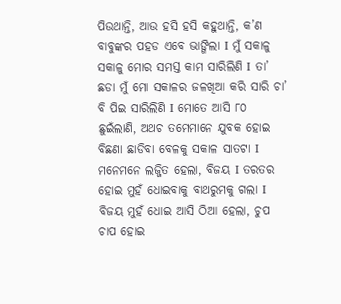ପିଉଥାନ୍ତି, ଆଉ ହସି ହସି କହୁଥାନ୍ତି, କ’ଣ ବାବୁଙ୍କର ପହଡ ଏବେ ଭାଙ୍ଗିଲା I ମୁଁ ସକାଳୁ ସକାଳୁ ମୋର ସମସ୍ତ କାମ ସାରିଲିଣି I ତା’ ଛଡା ମୁଁ ମୋ ସକାଳର ଜଳଖିଆ କରି ସାରି ଚା’ ବି ପିଇ ସାରିଲିଣି I ମୋତେ ଆସି ୮୦ ଛୁଇଁଲାଣି, ଅଥଚ ତମେମାନେ ଯୁବକ ହୋଇ ବିଛଣା ଛାଡିବା ବେଳକୁ ସକାଳ ସାତଟା I ମନେମନେ ଲଜ୍ଜିତ ହେଲା, ବିଜୟ I ତରତର ହୋଇ ମୁହଁ ଧୋଇବାକୁ ବାଥରୁମକୁ ଗଲା I ବିଜୟ ମୁହଁ ଧୋଇ ଆସି ଠିଆ ହେଲା, ଚୁପ ଚାପ ହୋଇ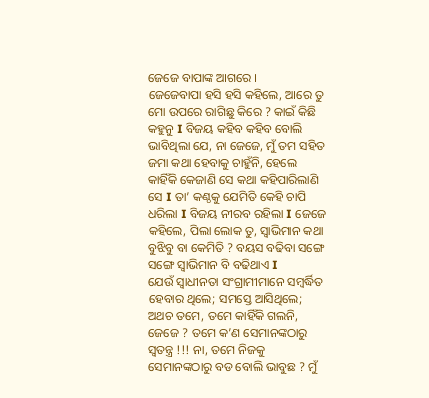ଜେଜେ ବାପାଙ୍କ ଆଗରେ ।
ଜେଜେବାପା ହସି ହସି କହିଲେ, ଆରେ ତୁ ମୋ ଉପରେ ରାଗିଛୁ କିରେ ? କାଇଁ କିଛି କହୁନୁ I ବିଜୟ କହିବ କହିବ ବୋଲି ଭାବିଥିଲା ଯେ, ନା ଜେଜେ, ମୁଁ ତମ ସହିତ ଜମା କଥା ହେବାକୁ ଚାହୁଁନି, ହେଲେ କାହିଁକି କେଜାଣି ସେ କଥା କହିପାରିଲାଣି ସେ I ତା’ କଣ୍ଠକୁ ଯେମିତି କେହି ଚାପି ଧରିଲା I ବିଜୟ ନୀରବ ରହିଲା I ଜେଜେ କହିଲେ, ପିଲା ଲୋକ ତୁ, ସ୍ଵାଭିମାନ କଥା ବୁଝିବୁ ବା କେମିତି ? ବୟସ ବଢିବା ସଙ୍ଗେ ସଙ୍ଗେ ସ୍ଵାଭିମାନ ବି ବଢିଥାଏ I
ଯେଉଁ ସ୍ଵାଧୀନତା ସଂଗ୍ରାମୀମାନେ ସମ୍ବର୍ଦ୍ଧିତ ହେବାର ଥିଲେ; ସମସ୍ତେ ଆସିଥିଲେ; ଅଥଚ ତମେ, ତମେ କାହିଁକି ଗଲନି, ଜେଜେ ? ତମେ କ’ଣ ସେମାନଙ୍କଠାରୁ ସ୍ଵତନ୍ତ୍ର !!! ନା, ତମେ ନିଜକୁ ସେମାନଙ୍କଠାରୁ ବଡ ବୋଲି ଭାବୁଛ ? ମୁଁ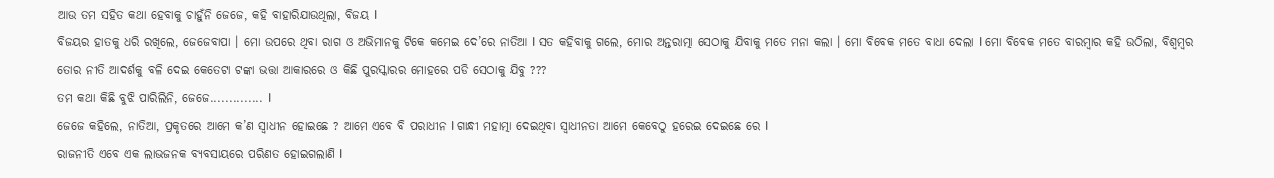ଆଉ ତମ ସହିତ କଥା ହେବାକୁ ଚାହୁଁନି ଜେଜେ, କହି ବାହାରିଯାଉଥିଲା, ବିଜୟ I
ବିଜୟର ହାତକୁ ଧରି ରଖିଲେ, ଜେଜେବାପା । ମୋ ଉପରେ ଥିବା ରାଗ ଓ ଅଭିମାନକୁ ଟିକେ କମେଇ ଦେ’ରେ ନାତିଆ I ସତ କହିବାକୁ ଗଲେ, ମୋର ଅନ୍ତରାତ୍ମା ସେଠାକୁ ଯିବାକୁ ମତେ ମନା କଲା । ମୋ ବିବେକ ମତେ ବାଧା ଦେଲା I ମୋ ବିବେକ ମତେ ବାରମ୍ବାର କହି ଉଠିଲା, ବିଶ୍ଵମ୍ବର ତୋର ନୀତି ଆଦର୍ଶକୁ ବଳି ଦେଇ କେତେଟା ଟଙ୍କା ଭତ୍ତା ଆକାରରେ ଓ କିଛି ପୁରସ୍କାରର ମୋହରେ ପଡି ସେଠାକୁ ଯିବୁ ???
ତମ କଥା କିଛି ବୁଝି ପାରିଲିନି, ଜେଜେ.............. I
ଜେଜେ କହିଲେ, ନାତିଆ, ପ୍ରକୃତରେ ଆମେ କ’ଣ ସ୍ଵାଧୀନ ହୋଇଛେ ? ଆମେ ଏବେ ବି ପରାଧୀନ I ଗାନ୍ଧୀ ମହାତ୍ମା ଦେଇଥିବା ସ୍ଵାଧୀନତା ଆମେ କେବେଠୁ ହରେଇ ଦେଇଛେ ରେ I
ରାଜନୀତି ଏବେ ଏକ ଲାଭଜନକ ବ୍ୟବସାୟରେ ପରିଣତ ହୋଇଗଲାଣି I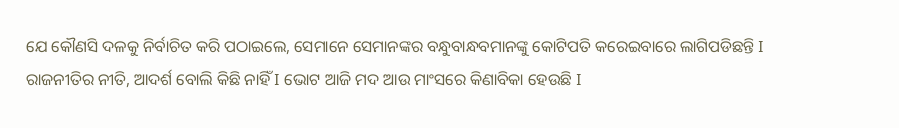ଯେ କୌଣସି ଦଳକୁ ନିର୍ବାଚିତ କରି ପଠାଇଲେ, ସେମାନେ ସେମାନଙ୍କର ବନ୍ଧୁବାନ୍ଧବମାନଙ୍କୁ କୋଟିପତି କରେଇବାରେ ଲାଗିପଡିଛନ୍ତି I ରାଜନୀତିର ନୀତି, ଆଦର୍ଶ ବୋଲି କିଛି ନାହିଁ I ଭୋଟ ଆଜି ମଦ ଆଉ ମାଂସରେ କିଣାବିକା ହେଉଛି I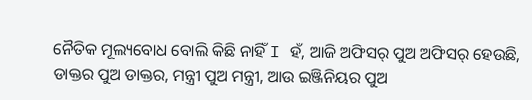ନୈତିକ ମୂଲ୍ୟବୋଧ ବୋଲି କିଛି ନାହିଁ I ହଁ, ଆଜି ଅଫିସର୍ ପୁଅ ଅଫିସର୍ ହେଉଛି, ଡାକ୍ତର ପୁଅ ଡାକ୍ତର, ମନ୍ତ୍ରୀ ପୁଅ ମନ୍ତ୍ରୀ, ଆଉ ଇଞ୍ଜିନିୟର ପୁଅ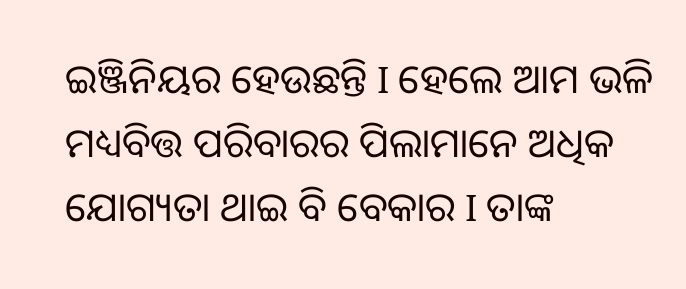ଇଞ୍ଜିନିୟର ହେଉଛନ୍ତି I ହେଲେ ଆମ ଭଳି ମଧ୍ୟବିତ୍ତ ପରିବାରର ପିଲାମାନେ ଅଧିକ ଯୋଗ୍ୟତା ଥାଇ ବି ବେକାର I ତାଙ୍କ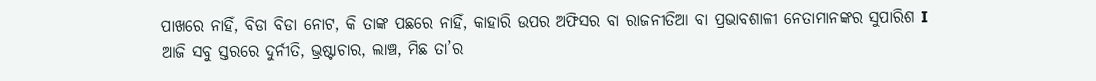ପାଖରେ ନାହିଁ, ବିଡା ବିଡା ନୋଟ, କି ତାଙ୍କ ପଛରେ ନାହିଁ, କାହାରି ଉପର ଅଫିସର ବା ରାଜନୀତିଆ ବା ପ୍ରଭାବଶାଳୀ ନେତାମାନଙ୍କର ସୁପାରିଶ I
ଆଜି ସବୁ ସ୍ତରରେ ଦୁର୍ନୀତି, ଭ୍ରଷ୍ଟାଚାର, ଲାଞ୍ଚ, ମିଛ ତା’ର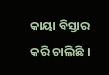କାୟା ବିସ୍ତାର କରି ଚାଲିଛି ।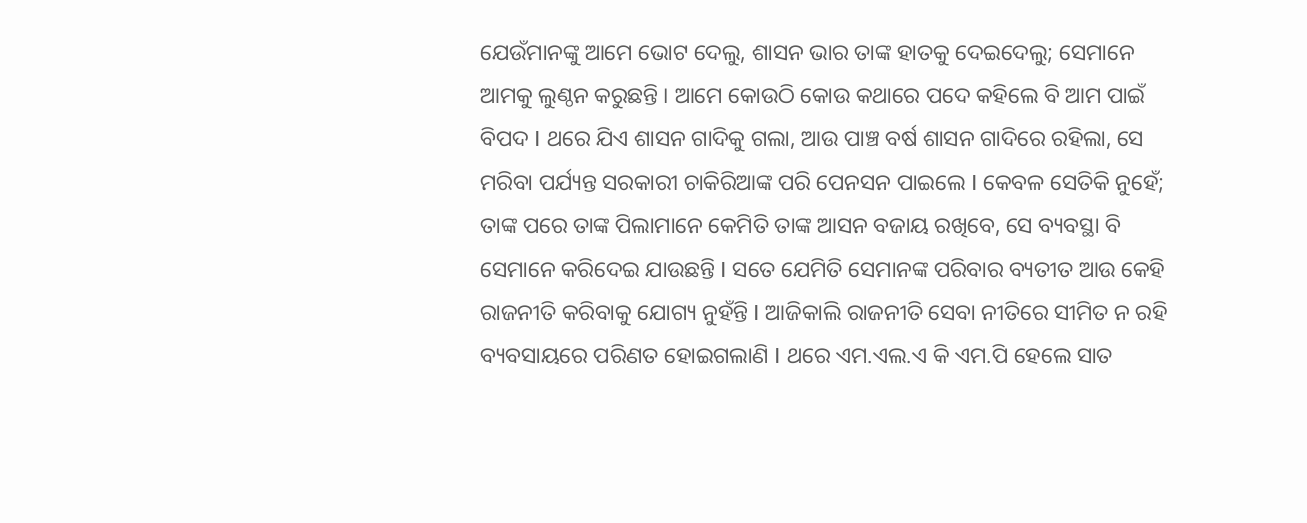ଯେଉଁମାନଙ୍କୁ ଆମେ ଭୋଟ ଦେଲୁ, ଶାସନ ଭାର ତାଙ୍କ ହାତକୁ ଦେଇଦେଲୁ; ସେମାନେ ଆମକୁ ଲୁଣ୍ଠନ କରୁଛନ୍ତି । ଆମେ କୋଉଠି କୋଉ କଥାରେ ପଦେ କହିଲେ ବି ଆମ ପାଇଁ ବିପଦ I ଥରେ ଯିଏ ଶାସନ ଗାଦିକୁ ଗଲା, ଆଉ ପାଞ୍ଚ ବର୍ଷ ଶାସନ ଗାଦିରେ ରହିଲା, ସେ ମରିବା ପର୍ଯ୍ୟନ୍ତ ସରକାରୀ ଚାକିରିଆଙ୍କ ପରି ପେନସନ ପାଇଲେ I କେବଳ ସେତିକି ନୁହେଁ; ତାଙ୍କ ପରେ ତାଙ୍କ ପିଲାମାନେ କେମିତି ତାଙ୍କ ଆସନ ବଜାୟ ରଖିବେ, ସେ ବ୍ୟବସ୍ଥା ବି ସେମାନେ କରିଦେଇ ଯାଉଛନ୍ତି I ସତେ ଯେମିତି ସେମାନଙ୍କ ପରିବାର ବ୍ୟତୀତ ଆଉ କେହି ରାଜନୀତି କରିବାକୁ ଯୋଗ୍ୟ ନୁହଁନ୍ତି I ଆଜିକାଲି ରାଜନୀତି ସେବା ନୀତିରେ ସୀମିତ ନ ରହି ବ୍ୟବସାୟରେ ପରିଣତ ହୋଇଗଲାଣି I ଥରେ ଏମ.ଏଲ.ଏ କି ଏମ.ପି ହେଲେ ସାତ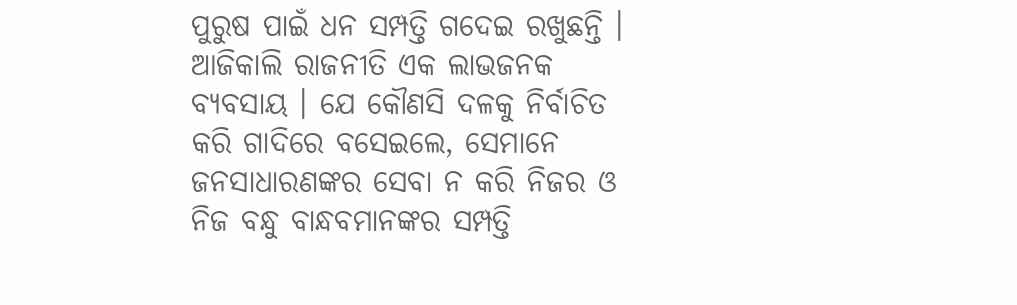ପୁରୁଷ ପାଇଁ ଧନ ସମ୍ପତ୍ତି ଗଦେଇ ରଖୁଛନ୍ତି ।
ଆଜିକାଲି ରାଜନୀତି ଏକ ଲାଭଜନକ ବ୍ୟବସାୟ । ଯେ କୌଣସି ଦଳକୁ ନିର୍ବାଚିତ କରି ଗାଦିରେ ବସେଇଲେ, ସେମାନେ ଜନସାଧାରଣଙ୍କର ସେବା ନ କରି ନିଜର ଓ ନିଜ ବନ୍ଧୁ ବାନ୍ଧବମାନଙ୍କର ସମ୍ପତ୍ତି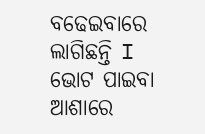ବଢେଇବାରେ ଲାଗିଛନ୍ତି I ଭୋଟ ପାଇବା ଆଶାରେ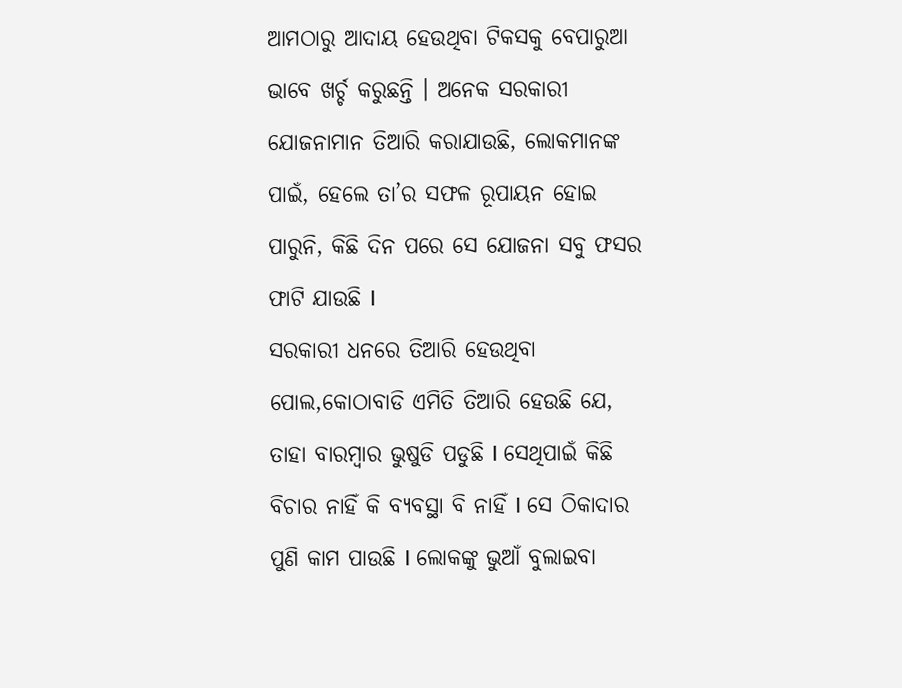ଆମଠାରୁ ଆଦାୟ ହେଉଥିବା ଟିକସକୁ ବେପାରୁଆ ଭାବେ ଖର୍ଚ୍ଚ କରୁଛନ୍ତି । ଅନେକ ସରକାରୀ ଯୋଜନାମାନ ତିଆରି କରାଯାଉଛି, ଲୋକମାନଙ୍କ ପାଇଁ, ହେଲେ ତା’ର ସଫଳ ରୂପାୟନ ହୋଇ ପାରୁନି, କିଛି ଦିନ ପରେ ସେ ଯୋଜନା ସବୁ ଫସର ଫାଟି ଯାଉଛି I
ସରକାରୀ ଧନରେ ତିଆରି ହେଉଥିବା ପୋଲ,କୋଠାବାଡି ଏମିତି ତିଆରି ହେଉଛି ଯେ, ତାହା ବାରମ୍ବାର ଭୁଷୁଡି ପଡୁଛି I ସେଥିପାଇଁ କିଛି ବିଚାର ନାହିଁ କି ବ୍ୟବସ୍ଥା ବି ନାହିଁ I ସେ ଠିକାଦାର ପୁଣି କାମ ପାଉଛି I ଲୋକଙ୍କୁ ଭୁଆଁ ବୁଲାଇବା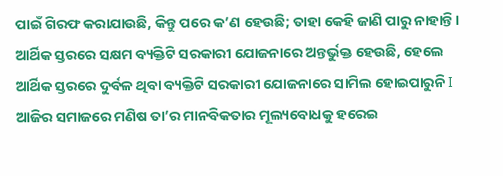ପାଇଁ ଗିରଫ କରାଯାଉଛି, କିନ୍ତୁ ପରେ କ’ଣ ହେଉଛି; ତାହା କେହି ଜାଣି ପାରୁ ନାହାନ୍ତି ।
ଆର୍ଥିକ ସ୍ତରରେ ସକ୍ଷମ ବ୍ୟକ୍ତିଟି ସରକାରୀ ଯୋଜନାରେ ଅନ୍ତର୍ଭୁକ୍ତ ହେଉଛି, ହେଲେ ଆର୍ଥିକ ସ୍ତରରେ ଦୁର୍ବଳ ଥିବା ବ୍ୟକ୍ତିଟି ସରକାରୀ ଯୋଜନାରେ ସାମିଲ ହୋଇପାରୁନି I
ଆଜିର ସମାଜରେ ମଣିଷ ତା’ର ମାନବିକତାର ମୂଲ୍ୟବୋଧକୁ ହରେଇ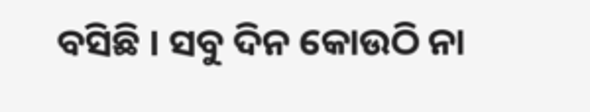ବସିଛି । ସବୁ ଦିନ କୋଉଠି ନା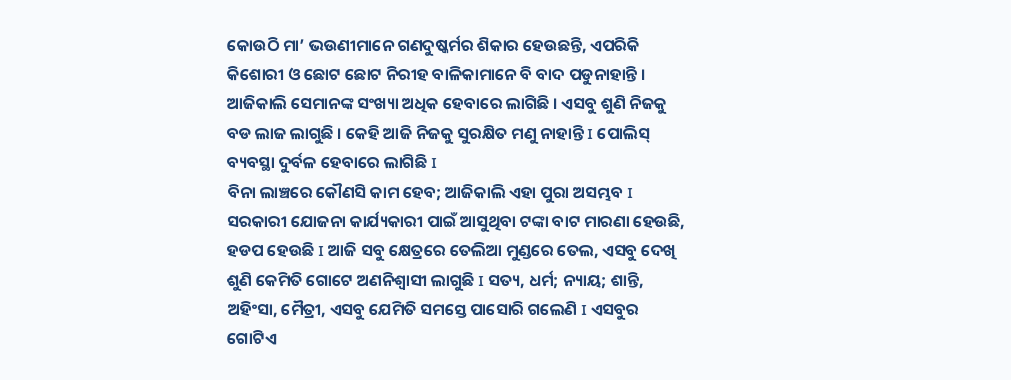କୋଉଠି ମା’ ଭଉଣୀମାନେ ଗଣଦୁଷ୍କର୍ମର ଶିକାର ହେଉଛନ୍ତି, ଏପରିକି କିଶୋରୀ ଓ ଛୋଟ ଛୋଟ ନିରୀହ ବାଳିକାମାନେ ବି ବାଦ ପଡୁନାହାନ୍ତି । ଆଜିକାଲି ସେମାନଙ୍କ ସଂଖ୍ୟା ଅଧିକ ହେବାରେ ଲାଗିଛି । ଏସବୁ ଶୁଣି ନିଜକୁ ବଡ ଲାଜ ଲାଗୁଛି । କେହି ଆଜି ନିଜକୁ ସୁରକ୍ଷିତ ମଣୁ ନାହାନ୍ତି I ପୋଲିସ୍ ବ୍ୟବସ୍ଥା ଦୁର୍ବଳ ହେବାରେ ଲାଗିଛି I
ବିନା ଲାଞ୍ଚରେ କୌଣସି କାମ ହେବ; ଆଜିକାଲି ଏହା ପୁରା ଅସମ୍ଭବ I ସରକାରୀ ଯୋଜନା କାର୍ଯ୍ୟକାରୀ ପାଇଁ ଆସୁଥିବା ଟଙ୍କା ବାଟ ମାରଣା ହେଉଛି, ହଡପ ହେଉଛି I ଆଜି ସବୁ କ୍ଷେତ୍ରରେ ତେଲିଆ ମୁଣ୍ଡରେ ତେଲ, ଏସବୁ ଦେଖି ଶୁଣି କେମିତି ଗୋଟେ ଅଣନିଶ୍ଵାସୀ ଲାଗୁଛି I ସତ୍ୟ, ଧର୍ମ; ନ୍ୟାୟ; ଶାନ୍ତି, ଅହିଂସା, ମୈତ୍ରୀ, ଏସବୁ ଯେମିତି ସମସ୍ତେ ପାସୋରି ଗଲେଣି I ଏସବୁର ଗୋଟିଏ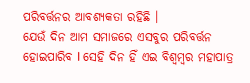ପରିବର୍ତ୍ତନର ଆବଶ୍ୟକତା ରହିଛି ।
ଯେଉଁ ଦିନ ଆମ ସମାଜରେ ଏସବୁର ପରିବର୍ତ୍ତନ ହୋଇପାରିବ I ସେହି ଦିନ ହିଁ ଏଇ ବିଶ୍ଵମ୍ବର ମହାପାତ୍ର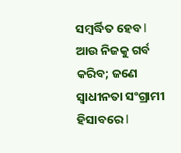ସମ୍ବର୍ଦ୍ଧିତ ହେବ I ଆଉ ନିଜକୁ ଗର୍ବ କରିବ; ଜଣେ ସ୍ଵାଧୀନତା ସଂଗ୍ରାମୀ ହିସାବରେ I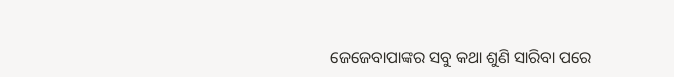ଜେଜେବାପାଙ୍କର ସବୁ କଥା ଶୁଣି ସାରିବା ପରେ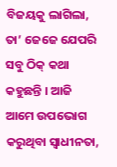ବିଜୟକୁ ଲାଗିଲା, ତା’ ଜେଜେ ଯେପରି ସବୁ ଠିକ୍ କଥା କହୁଛନ୍ତି । ଆଜି ଆମେ ଉପଭୋଗ କରୁଥିବା ସ୍ଵାଧୀନତା,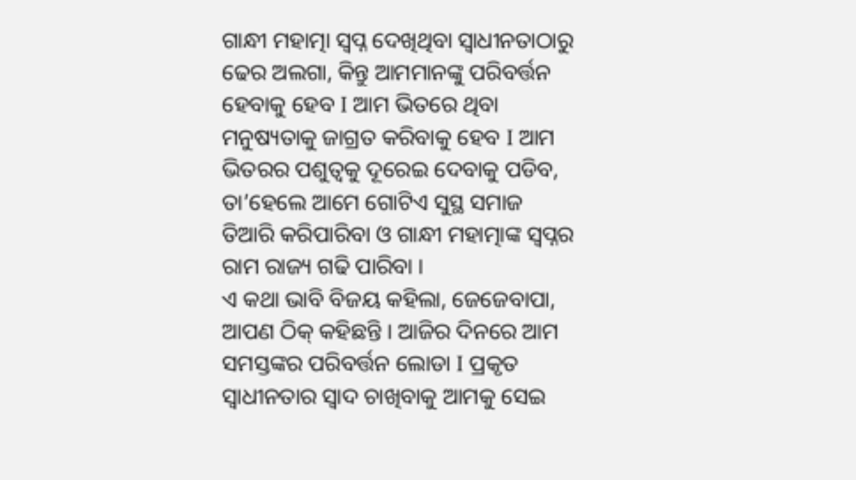ଗାନ୍ଧୀ ମହାତ୍ମା ସ୍ଵପ୍ନ ଦେଖିଥିବା ସ୍ଵାଧୀନତାଠାରୁ ଢେର ଅଲଗା, କିନ୍ତୁ ଆମମାନଙ୍କୁ ପରିବର୍ତ୍ତନ ହେବାକୁ ହେବ I ଆମ ଭିତରେ ଥିବା ମନୁଷ୍ୟତାକୁ ଜାଗ୍ରତ କରିବାକୁ ହେବ I ଆମ ଭିତରର ପଶୁତ୍ଵକୁ ଦୂରେଇ ଦେବାକୁ ପଡିବ, ତା’ହେଲେ ଆମେ ଗୋଟିଏ ସୁସ୍ଥ ସମାଜ ତିଆରି କରିପାରିବା ଓ ଗାନ୍ଧୀ ମହାତ୍ମାଙ୍କ ସ୍ଵପ୍ନର ରାମ ରାଜ୍ୟ ଗଢି ପାରିବା ।
ଏ କଥା ଭାବି ବିଜୟ କହିଲା, ଜେଜେବାପା, ଆପଣ ଠିକ୍ କହିଛନ୍ତି । ଆଜିର ଦିନରେ ଆମ ସମସ୍ତଙ୍କର ପରିବର୍ତ୍ତନ ଲୋଡା I ପ୍ରକୃତ ସ୍ଵାଧୀନତାର ସ୍ଵାଦ ଚାଖିବାକୁ ଆମକୁ ସେଇ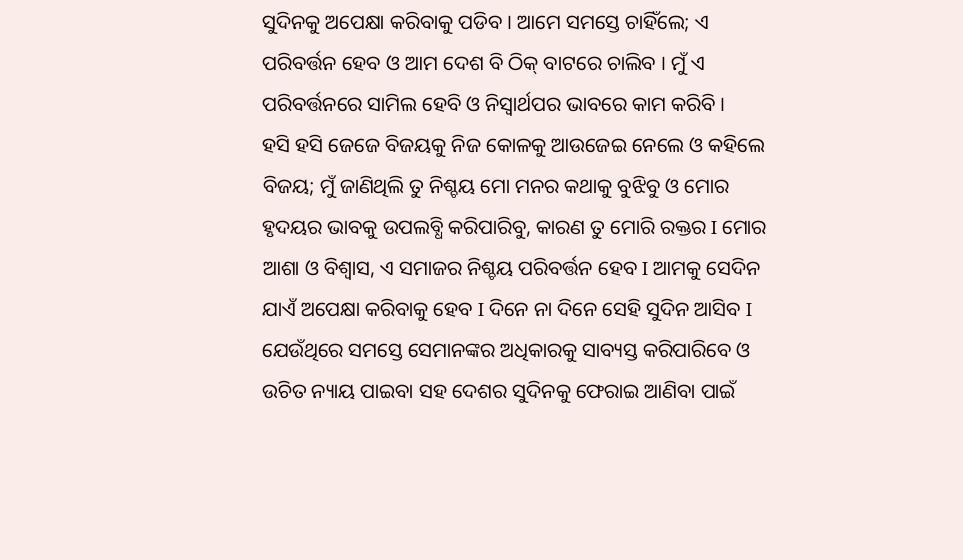ସୁଦିନକୁ ଅପେକ୍ଷା କରିବାକୁ ପଡିବ । ଆମେ ସମସ୍ତେ ଚାହିଁଲେ; ଏ ପରିବର୍ତ୍ତନ ହେବ ଓ ଆମ ଦେଶ ବି ଠିକ୍ ବାଟରେ ଚାଲିବ । ମୁଁ ଏ ପରିବର୍ତ୍ତନରେ ସାମିଲ ହେବି ଓ ନିସ୍ଵାର୍ଥପର ଭାବରେ କାମ କରିବି ।
ହସି ହସି ଜେଜେ ବିଜୟକୁ ନିଜ କୋଳକୁ ଆଉଜେଇ ନେଲେ ଓ କହିଲେ ବିଜୟ; ମୁଁ ଜାଣିଥିଲି ତୁ ନିଶ୍ଚୟ ମୋ ମନର କଥାକୁ ବୁଝିବୁ ଓ ମୋର ହୃଦୟର ଭାବକୁ ଉପଲବ୍ଧି କରିପାରିବୁ, କାରଣ ତୁ ମୋରି ରକ୍ତର I ମୋର ଆଶା ଓ ବିଶ୍ଵାସ, ଏ ସମାଜର ନିଶ୍ଚୟ ପରିବର୍ତ୍ତନ ହେବ I ଆମକୁ ସେଦିନ ଯାଏଁ ଅପେକ୍ଷା କରିବାକୁ ହେବ I ଦିନେ ନା ଦିନେ ସେହି ସୁଦିନ ଆସିବ I ଯେଉଁଥିରେ ସମସ୍ତେ ସେମାନଙ୍କର ଅଧିକାରକୁ ସାବ୍ୟସ୍ତ କରିପାରିବେ ଓ ଉଚିତ ନ୍ୟାୟ ପାଇବା ସହ ଦେଶର ସୁଦିନକୁ ଫେରାଇ ଆଣିବା ପାଇଁ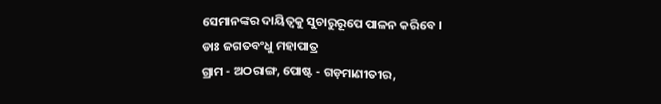ସେମାନଙ୍କର ଦାୟିତ୍ଵକୁ ସୁଚାରୁରୂପେ ପାଳନ କରିବେ ।
ଡାଃ ଜଗତବଂଧୁ ମହାପାତ୍ର
ଗ୍ରାମ - ଅଠରାଙ୍ଗ, ପୋଷ୍ଟ - ଗଡ଼ମାଣୀତୀର,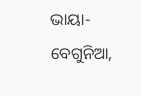ଭାୟା- ବେଗୁନିଆ,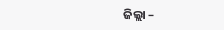ଜିଲ୍ଲା –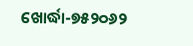ଖୋର୍ଦ୍ଧା-୭୫୨୦୬୨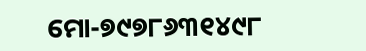ମୋ-୭୯୭୮୬୩୧୪୯୮